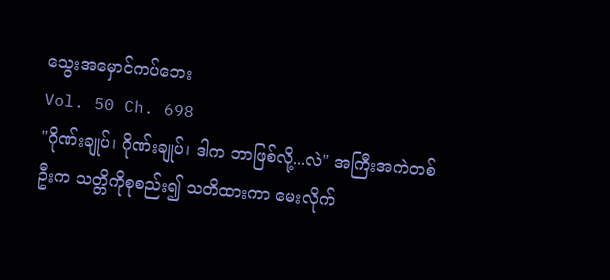သွေးအမှောင်ကပ်ဘေး
Vol. 50 Ch. 698
"ဂိုဏ်းချုပ်၊ ဂိုဏ်းချုပ်၊ ဒါက ဘာဖြစ်လို့...လဲ" အကြီးအကဲတစ်ဦးက သတ္တိကိုစုစည်း၍ သတိထားကာ မေးလိုက်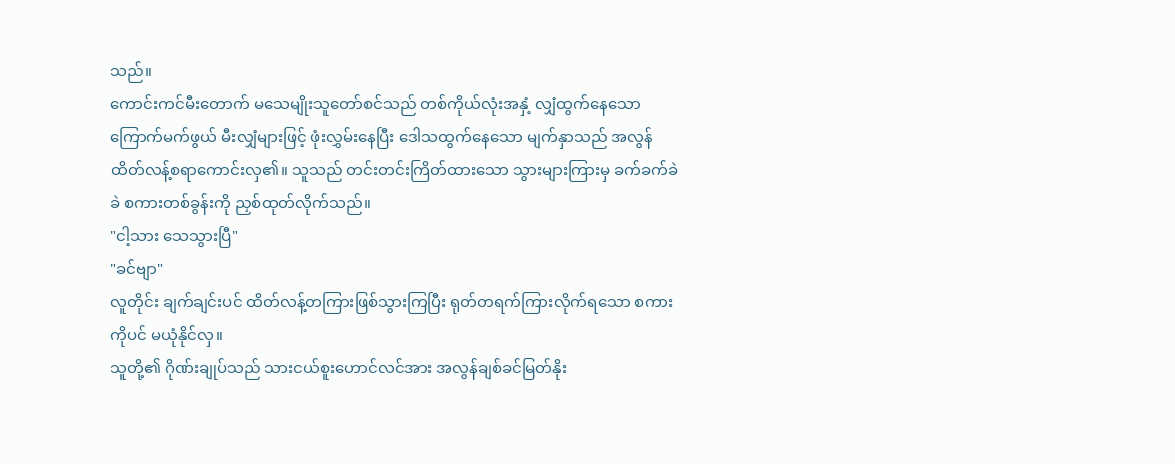သည်။
ကောင်းကင်မီးတောက် မသေမျိုးသူတော်စင်သည် တစ်ကိုယ်လုံးအနှံ့ လျှံထွက်နေသော ကြောက်မက်ဖွယ် မီးလျှံများဖြင့် ဖုံးလွှမ်းနေပြီး ဒေါသထွက်နေသော မျက်နှာသည် အလွန်ထိတ်လန့်စရာကောင်းလှ၏။ သူသည် တင်းတင်းကြိတ်ထားသော သွားများကြားမှ ခက်ခက်ခဲခဲ စကားတစ်ခွန်းကို ညှစ်ထုတ်လိုက်သည်။
"ငါ့သား သေသွားပြီ"
"ခင်ဗျာ"
လူတိုင်း ချက်ချင်းပင် ထိတ်လန့်တကြားဖြစ်သွားကြပြီး ရုတ်တရက်ကြားလိုက်ရသော စကားကိုပင် မယုံနိုင်လှ။
သူတို့၏ ဂိုဏ်းချုပ်သည် သားငယ်စူးဟောင်လင်အား အလွန်ချစ်ခင်မြတ်နိုး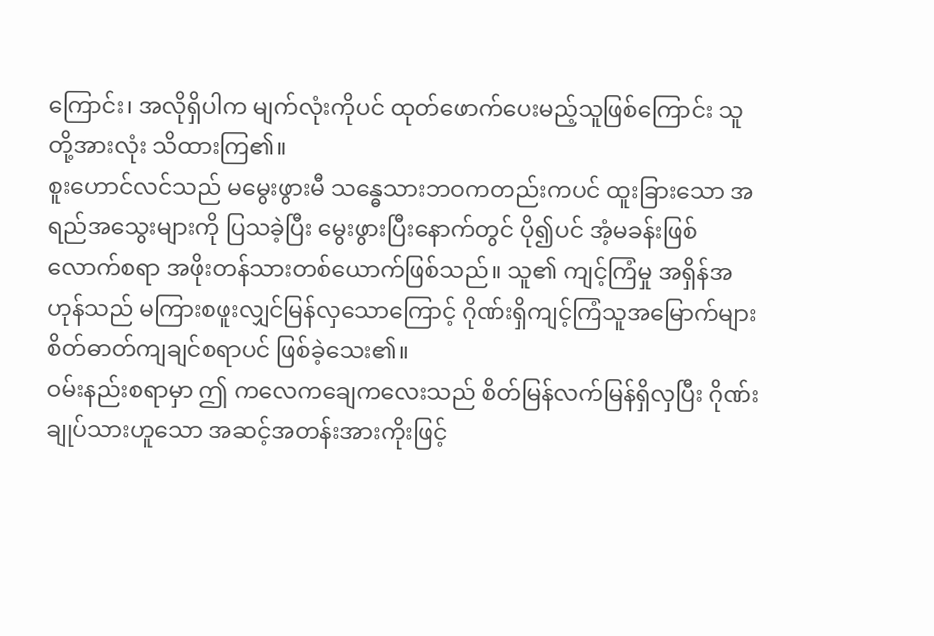ကြောင်း၊ အလိုရှိပါက မျက်လုံးကိုပင် ထုတ်ဖောက်ပေးမည့်သူဖြစ်ကြောင်း သူတို့အားလုံး သိထားကြ၏။
စူးဟောင်လင်သည် မမွေးဖွားမီ သန္ဓေသားဘဝကတည်းကပင် ထူးခြားသော အရည်အသွေးများကို ပြသခဲ့ပြီး မွေးဖွားပြီးနောက်တွင် ပို၍ပင် အံ့မခန်းဖြစ်လောက်စရာ အဖိုးတန်သားတစ်ယောက်ဖြစ်သည်။ သူ၏ ကျင့်ကြံမှု အရှိန်အဟုန်သည် မကြားစဖူးလျှင်မြန်လှသောကြောင့် ဂိုဏ်းရှိကျင့်ကြံသူအမြောက်များ စိတ်ဓာတ်ကျချင်စရာပင် ဖြစ်ခဲ့သေး၏။
ဝမ်းနည်းစရာမှာ ဤ ကလေကချေကလေးသည် စိတ်မြန်လက်မြန်ရှိလှပြီး ဂိုဏ်းချုပ်သားဟူသော အဆင့်အတန်းအားကိုးဖြင့်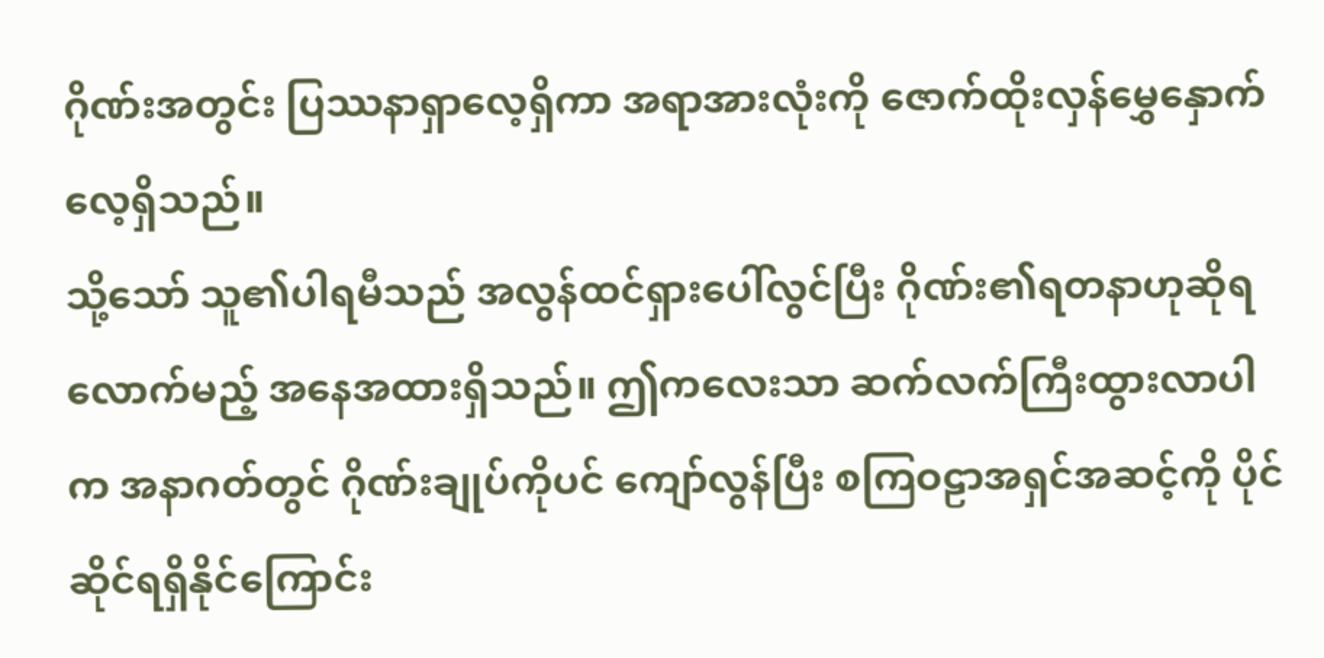ဂိုဏ်းအတွင်း ပြဿနာရှာလေ့ရှိကာ အရာအားလုံးကို ဇောက်ထိုးလှန်မွှေနှောက်လေ့ရှိသည်။
သို့သော် သူ၏ပါရမီသည် အလွန်ထင်ရှားပေါ်လွင်ပြီး ဂိုဏ်း၏ရတနာဟုဆိုရလောက်မည့် အနေအထားရှိသည်။ ဤကလေးသာ ဆက်လက်ကြီးထွားလာပါက အနာဂတ်တွင် ဂိုဏ်းချုပ်ကိုပင် ကျော်လွန်ပြီး စကြဝဠာအရှင်အဆင့်ကို ပိုင်ဆိုင်ရရှိနိုင်ကြောင်း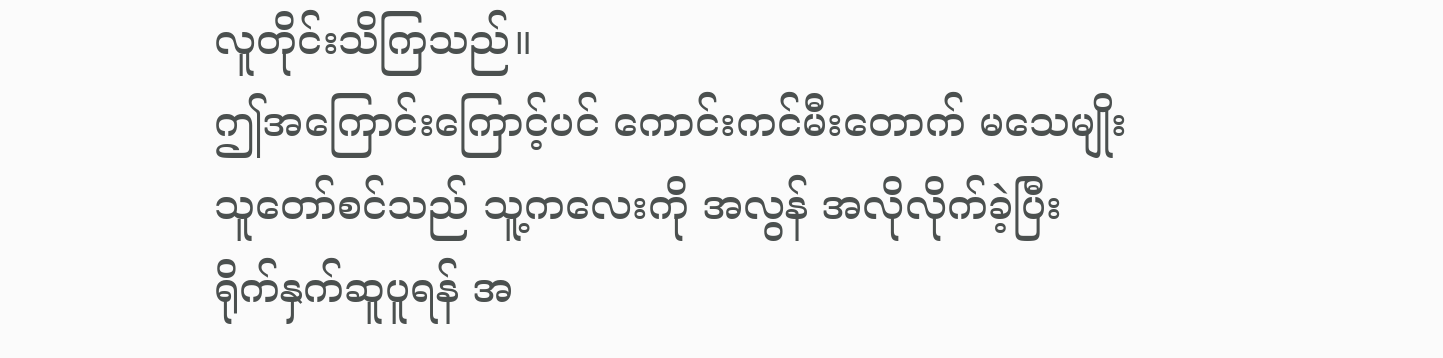လူတိုင်းသိကြသည်။
ဤအကြောင်းကြောင့်ပင် ကောင်းကင်မီးတောက် မသေမျိုးသူတော်စင်သည် သူ့ကလေးကို အလွန် အလိုလိုက်ခဲ့ပြီး ရိုက်နှက်ဆူပူရန် အ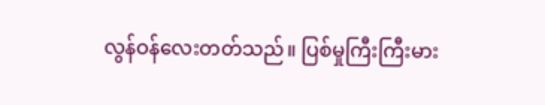လွန်ဝန်လေးတတ်သည်။ ပြစ်မှုကြီးကြီးမား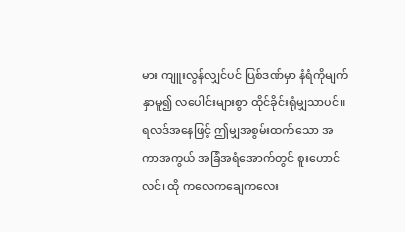မား ကျူးလွန်လျှင်ပင် ပြစ်ဒဏ်မှာ နံရံကိုမျက်နှာမူ၍ လပေါင်းများစွာ ထိုင်ခိုင်းရုံမျှသာပင်။
ရလဒ်အနေဖြင့် ဤမျှအစွမ်းထက်သော အကာအကွယ် အခြံအရံအောက်တွင် စူးဟောင်လင်၊ ထို ကလေကချေကလေး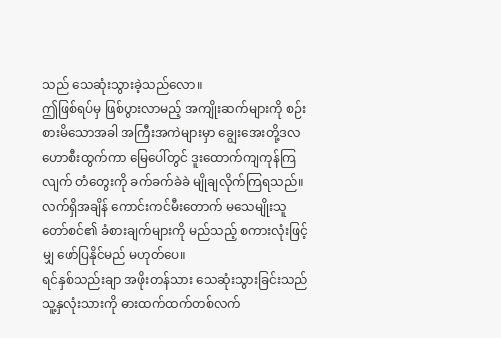သည် သေဆုံးသွားခဲ့သည်လော။
ဤဖြစ်ရပ်မှ ဖြစ်ပွားလာမည့် အကျိုးဆက်များကို စဉ်းစားမိသောအခါ အကြီးအကဲများမှာ ချွေးအေးတို့ဒလဟောစီးထွက်ကာ မြေပေါ်တွင် ဒူးထောက်ကျကုန်ကြလျက် တံတွေးကို ခက်ခက်ခဲခဲ မျိုချလိုက်ကြရသည်။
လက်ရှိအချိန် ကောင်းကင်မီးတောက် မသေမျိုးသူတော်စင်၏ ခံစားချက်များကို မည်သည့် စကားလုံးဖြင့်မျှ ဖော်ပြနိုင်မည် မဟုတ်ပေ။
ရင်နှစ်သည်းချာ အဖိုးတန်သား သေဆုံးသွားခြင်းသည် သူ့နှလုံးသားကို ဓားထက်ထက်တစ်လက်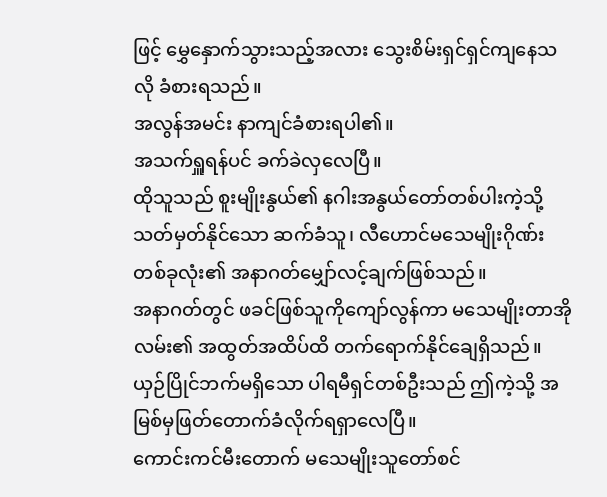ဖြင့် မွှေနှောက်သွားသည့်အလား သွေးစိမ်းရှင်ရှင်ကျနေသလို ခံစားရသည်။
အလွန်အမင်း နာကျင်ခံစားရပါ၏။
အသက်ရှူရန်ပင် ခက်ခဲလှလေပြီ။
ထိုသူသည် စူးမျိုးနွယ်၏ နဂါးအနွယ်တော်တစ်ပါးကဲ့သို့ သတ်မှတ်နိုင်သော ဆက်ခံသူ၊ လီဟောင်မသေမျိုးဂိုဏ်း တစ်ခုလုံး၏ အနာဂတ်မျှော်လင့်ချက်ဖြစ်သည်။
အနာဂတ်တွင် ဖခင်ဖြစ်သူကိုကျော်လွန်ကာ မသေမျိုးတာအိုလမ်း၏ အထွတ်အထိပ်ထိ တက်ရောက်နိုင်ချေရှိသည်။
ယှဉ်ပြိုင်ဘက်မရှိသော ပါရမီရှင်တစ်ဦးသည် ဤကဲ့သို့ အမြစ်မှဖြတ်တောက်ခံလိုက်ရရှာလေပြီ။
ကောင်းကင်မီးတောက် မသေမျိုးသူတော်စင်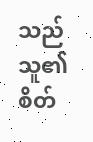သည် သူ၏စိတ်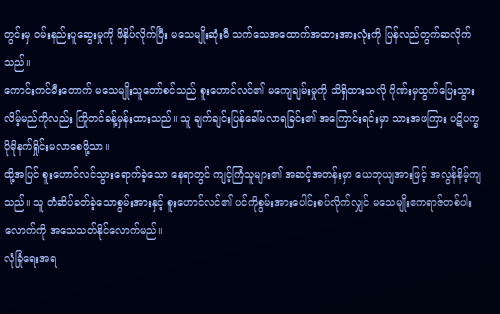တွင်းမှ ဝမ်းနည်းပူဆွေးမှုကို ဖိနှိပ်လိုက်ပြီး မသေမျိုးဆုံးမီ သက်သေအထောက်အထားအားလုံးကို ပြန်လည်တွက်ဆလိုက်သည်။
ကောင်းကင်မီးတောက် မသေမျိုးသူတော်စင်သည် စူးဟောင်လင်၏ မကျေချမ်းမှုကို သိရှိထားသလို ဂိုဏ်းမှထွက်ပြေးသွားလိမ့်မည်ကိုလည်း ကြိုတင်ခန့်မှန်းထားသည်။ သူ ချက်ချင်းပြန်ခေါ်မလာရခြင်း၏ အကြောင်းရင်းမှာ သားအဖကြား ပဋိပက္ခ ပိုမိုနက်ရှိုင်းမလာစေဖို့သာ။
ထို့အပြင် စူးဟောင်လင်သွားရောက်ခဲ့သော နေရာတွင် ကျင့်ကြံသူများ၏ အဆင့်အတန်းမှာ ယေဘုယျအားဖြင့် အလွန်နိမ့်ကျသည်။ သူ တံဆိပ်ခတ်ခဲ့သောစွမ်းအားနှင့် စူးဟောင်လင်၏ ပင်ကိုစွမ်းအားပေါင်းစပ်လိုက်လျှင် မသေမျိုးဧကရာဇ်တစ်ပါးလောက်ကို အသေသတ်နိုင်လောက်မည်။
လုံခြုံရေးအရ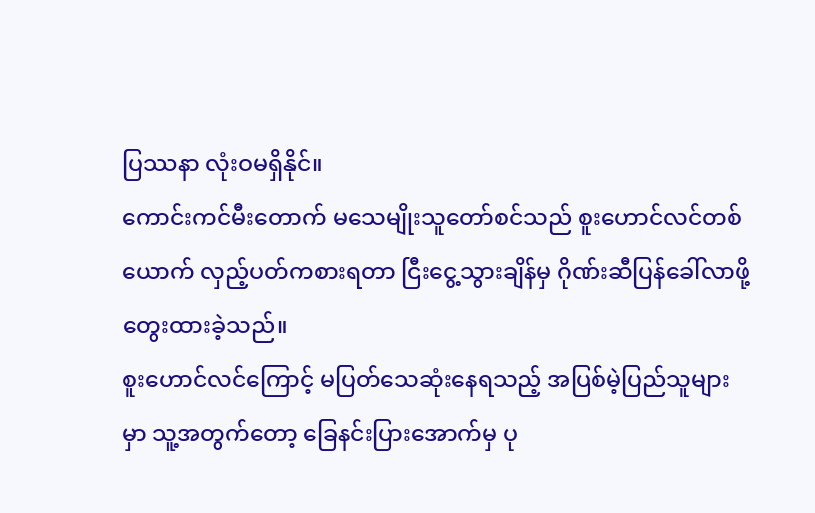ပြဿနာ လုံးဝမရှိနိုင်။
ကောင်းကင်မီးတောက် မသေမျိုးသူတော်စင်သည် စူးဟောင်လင်တစ်ယောက် လှည့်ပတ်ကစားရတာ ငြီးငွေ့သွားချိန်မှ ဂိုဏ်းဆီပြန်ခေါ်လာဖို့ တွေးထားခဲ့သည်။
စူးဟောင်လင်ကြောင့် မပြတ်သေဆုံးနေရသည့် အပြစ်မဲ့ပြည်သူများမှာ သူ့အတွက်တော့ ခြေနင်းပြားအောက်မှ ပု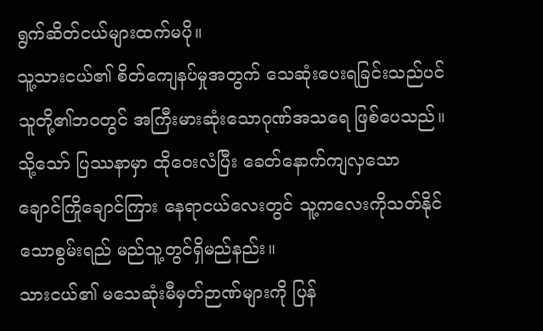ရွက်ဆိတ်ငယ်များထက်မပို။
သူ့သားငယ်၏ စိတ်ကျေနပ်မှုအတွက် သေဆုံးပေးရခြင်းသည်ပင် သူတို့၏ဘဝတွင် အကြီးမားဆုံးသောဂုဏ်အသရေ ဖြစ်ပေသည်။
သို့သော် ပြဿနာမှာ ထိုဝေးလံပြီး ခေတ်နောက်ကျလှသော ချောင်ကြိုချောင်ကြား နေရာငယ်လေးတွင် သူ့ကလေးကိုသတ်နိုင်သောစွမ်းရည် မည်သူ့တွင်ရှိမည်နည်း။
သားငယ်၏ မသေဆုံးမီမှတ်ဉာဏ်များကို ပြန်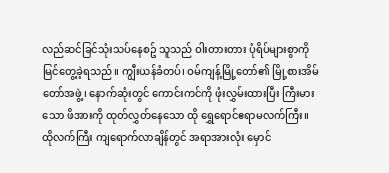လည်ဆင်ခြင်သုံးသပ်နေစဥ် သူသည် ဝါးတားတား ပုံရိပ်များစွာကို မြင်တွေ့ခဲ့ရသည်။ ကျွီးယန်ခံတပ်၊ ဝမ်ကျန့်မြို့တော်၏ မြို့စားအိမ်တော်အဖွဲ့၊ နောက်ဆုံးတွင် ကောင်းကင်ကို ဖုံးလွှမ်းထားပြီး ကြီးမားသော ဖိအားကို ထုတ်လွှတ်နေသော ထို ရွှေရောင်ဧရာမလက်ကြီး။
ထိုလက်ကြီး ကျရောက်လာချိန်တွင် အရာအားလုံး မှောင်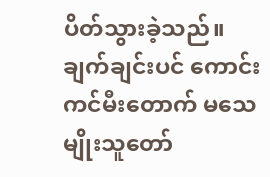ပိတ်သွားခဲ့သည်။
ချက်ချင်းပင် ကောင်းကင်မီးတောက် မသေမျိုးသူတော်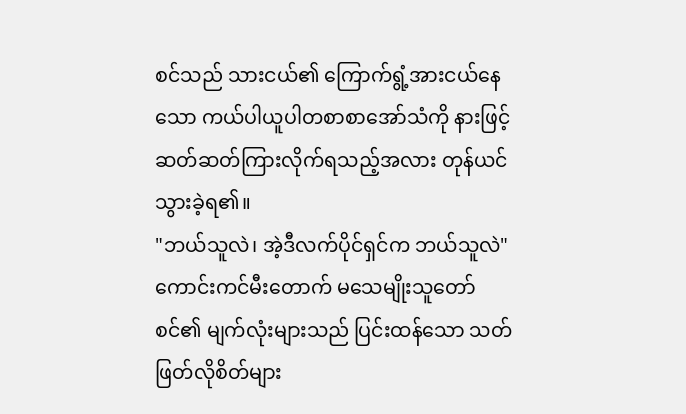စင်သည် သားငယ်၏ ကြောက်ရွံ့အားငယ်နေသော ကယ်ပါယူပါတစာစာအော်သံကို နားဖြင့်ဆတ်ဆတ်ကြားလိုက်ရသည့်အလား တုန်ယင်သွားခဲ့ရ၏။
"ဘယ်သူလဲ၊ အဲ့ဒီလက်ပိုင်ရှင်က ဘယ်သူလဲ"
ကောင်းကင်မီးတောက် မသေမျိုးသူတော်စင်၏ မျက်လုံးများသည် ပြင်းထန်သော သတ်ဖြတ်လိုစိတ်များ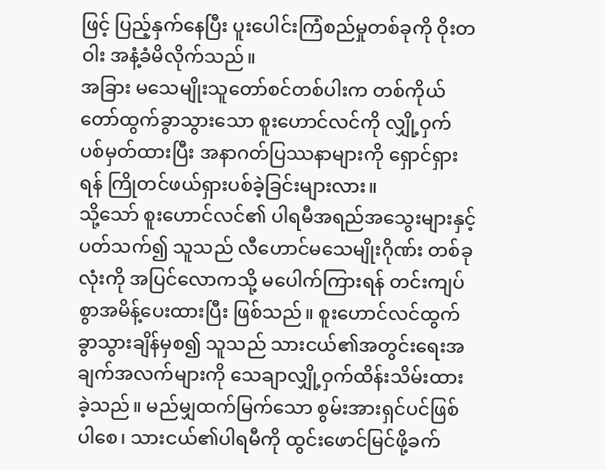ဖြင့် ပြည့်နှက်နေပြီး ပူးပေါင်းကြံစည်မှုတစ်ခုကို ဝိုးတဝါး အနံ့ခံမိလိုက်သည်။
အခြား မသေမျိုးသူတော်စင်တစ်ပါးက တစ်ကိုယ်တော်ထွက်ခွာသွားသော စူးဟောင်လင်ကို လျှို့ဝှက် ပစ်မှတ်ထားပြီး အနာဂတ်ပြဿနာများကို ရှောင်ရှားရန် ကြိုတင်ဖယ်ရှားပစ်ခဲ့ခြင်းများလား။
သို့သော် စူးဟောင်လင်၏ ပါရမီအရည်အသွေးများနှင့် ပတ်သက်၍ သူသည် လီဟောင်မသေမျိုးဂိုဏ်း တစ်ခုလုံးကို အပြင်လောကသို့ မပေါက်ကြားရန် တင်းကျပ်စွာအမိန့်ပေးထားပြီး ဖြစ်သည်။ စူးဟောင်လင်ထွက်ခွာသွားချိန်မှစ၍ သူသည် သားငယ်၏အတွင်းရေးအချက်အလက်များကို သေချာလျှို့ဝှက်ထိန်းသိမ်းထားခဲ့သည်။ မည်မျှထက်မြက်သော စွမ်းအားရှင်ပင်ဖြစ်ပါစေ၊ သားငယ်၏ပါရမီကို ထွင်းဖောင်မြင်ဖို့ခက်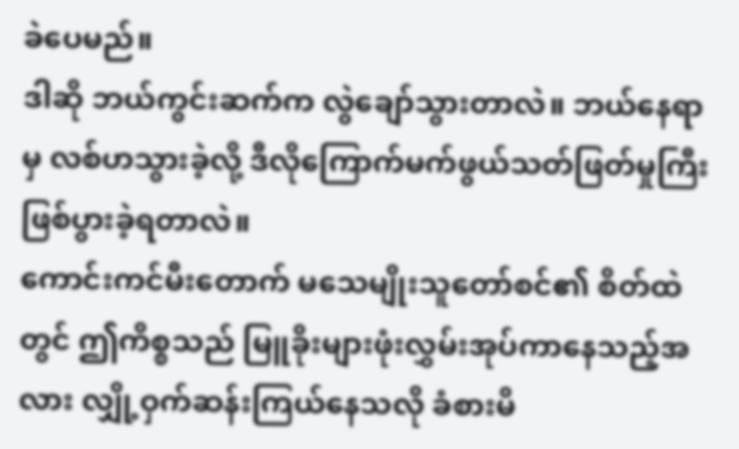ခဲပေမည်။
ဒါဆို ဘယ်ကွင်းဆက်က လွဲချော်သွားတာလဲ။ ဘယ်နေရာမှ လစ်ဟသွားခဲ့လို့ ဒီလိုကြောက်မက်ဖွယ်သတ်ဖြတ်မှုကြီး ဖြစ်ပွားခဲ့ရတာလဲ။
ကောင်းကင်မီးတောက် မသေမျိုးသူတော်စင်၏ စိတ်ထဲတွင် ဤကိစ္စသည် မြူခိုးများဖုံးလွှမ်းအုပ်ကာနေသည့်အလား လျှို့ဝှက်ဆန်းကြယ်နေသလို ခံစားမိ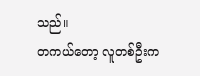သည်။
တကယ်တော့ လူတစ်ဦးက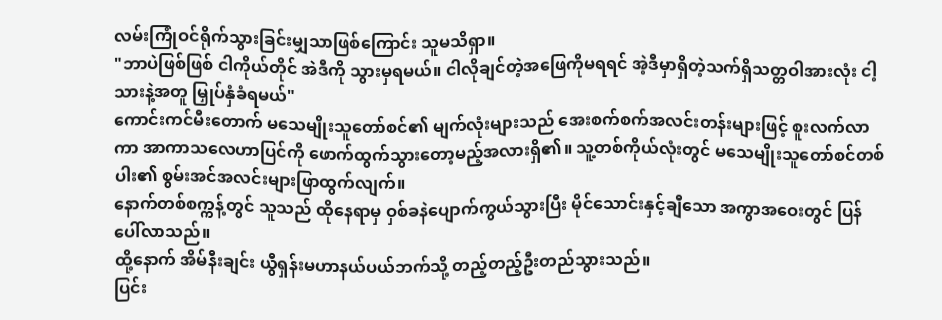လမ်းကြုံဝင်ရိုက်သွားခြင်းမျှသာဖြစ်ကြောင်း သူမသိရှာ။
"ဘာပဲဖြစ်ဖြစ် ငါကိုယ်တိုင် အဲဒီကို သွားမှရမယ်။ ငါလိုချင်တဲ့အဖြေကိုမရရင် အဲ့ဒီမှာရှိတဲ့သက်ရှိသတ္တဝါအားလုံး ငါ့သားနဲ့အတူ မြှုပ်နှံခံရမယ်"
ကောင်းကင်မီးတောက် မသေမျိုးသူတော်စင်၏ မျက်လုံးများသည် အေးစက်စက်အလင်းတန်းများဖြင့် စူးလက်လာကာ အာကာသလေဟာပြင်ကို ဖောက်ထွက်သွားတော့မည့်အလားရှိ၏။ သူ့တစ်ကိုယ်လုံးတွင် မသေမျိုးသူတော်စင်တစ်ပါး၏ စွမ်းအင်အလင်းများဖြာထွက်လျက်။
နောက်တစ်စက္ကန့်တွင် သူသည် ထိုနေရာမှ ဝှစ်ခနဲပျောက်ကွယ်သွားပြီး မိုင်သောင်းနှင့်ချီသော အကွာအဝေးတွင် ပြန်ပေါ်လာသည်။
ထို့နောက် အိမ်နီးချင်း ယွီရှန်းမဟာနယ်ပယ်ဘက်သို့ တည့်တည့်ဦးတည်သွားသည်။
ပြင်း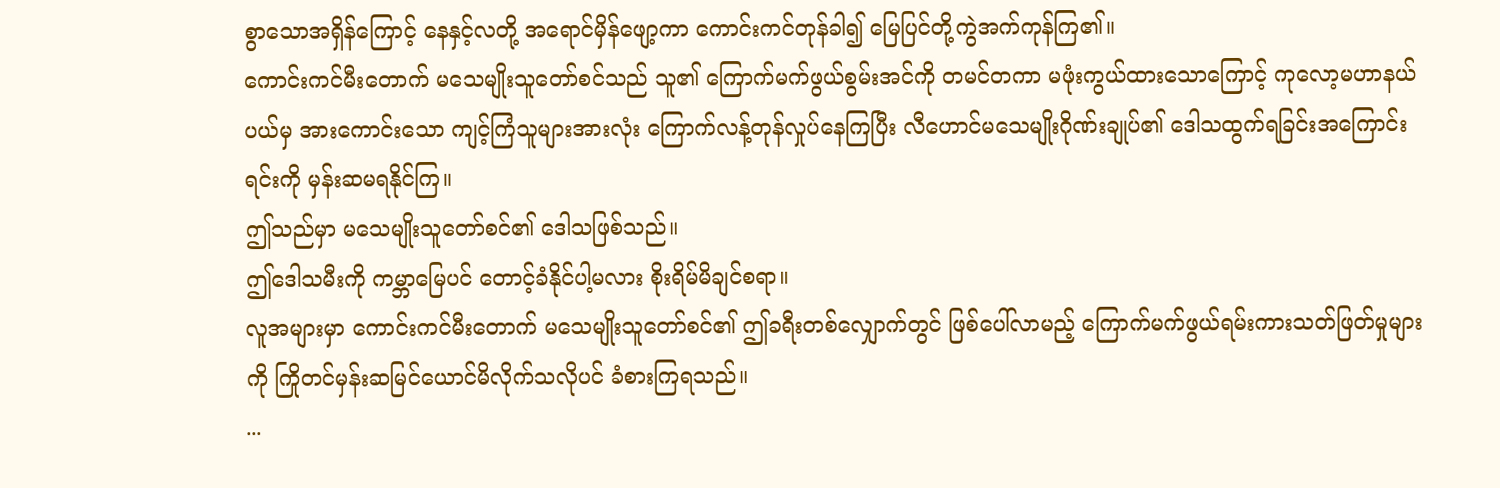စွာသောအရှိန်ကြောင့် နေနှင့်လတို့ အရောင်မှိန်ဖျော့ကာ ကောင်းကင်တုန်ခါ၍ မြေပြင်တို့ကွဲအက်ကုန်ကြ၏။
ကောင်းကင်မီးတောက် မသေမျိုးသူတော်စင်သည် သူ၏ ကြောက်မက်ဖွယ်စွမ်းအင်ကို တမင်တကာ မဖုံးကွယ်ထားသောကြောင့် ကုလော့မဟာနယ်ပယ်မှ အားကောင်းသော ကျင့်ကြံသူများအားလုံး ကြောက်လန့်တုန်လှုပ်နေကြပြီး လီဟောင်မသေမျိုးဂိုဏ်းချုပ်၏ ဒေါသထွက်ရခြင်းအကြောင်းရင်းကို မှန်းဆမရနိုင်ကြ။
ဤသည်မှာ မသေမျိုးသူတော်စင်၏ ဒေါသဖြစ်သည်။
ဤဒေါသမီးကို ကမ္ဘာမြေပင် တောင့်ခံနိုင်ပါ့မလား စိုးရိမ်မိချင်စရာ။
လူအများမှာ ကောင်းကင်မီးတောက် မသေမျိုးသူတော်စင်၏ ဤခရီးတစ်လျှောက်တွင် ဖြစ်ပေါ်လာမည့် ကြောက်မက်ဖွယ်ရမ်းကားသတ်ဖြတ်မှုများကို ကြိုတင်မှန်းဆမြင်ယောင်မိလိုက်သလိုပင် ခံစားကြရသည်။
...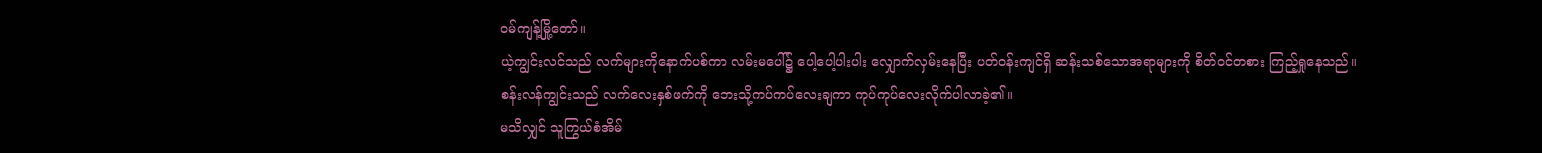ဝမ်ကျန့်မြို့တော်။
ယဲ့ကျွင်းလင်သည် လက်များကိုနောက်ပစ်ကာ လမ်းမပေါ်၌ ပေါ့ပေါ့ပါးပါး လျှောက်လှမ်းနေပြီး ပတ်ဝန်းကျင်ရှိ ဆန်းသစ်သောအရာများကို စိတ်ဝင်တစား ကြည့်ရှုနေသည်။
စန်းလန်ကျွင်းသည် လက်လေးနှစ်ဖက်ကို ဘေးသို့ကပ်ကပ်လေးချကာ ကုပ်ကုပ်လေးလိုက်ပါလာခဲ့၏။
မသိလျှင် သူကြွယ်စံအိမ်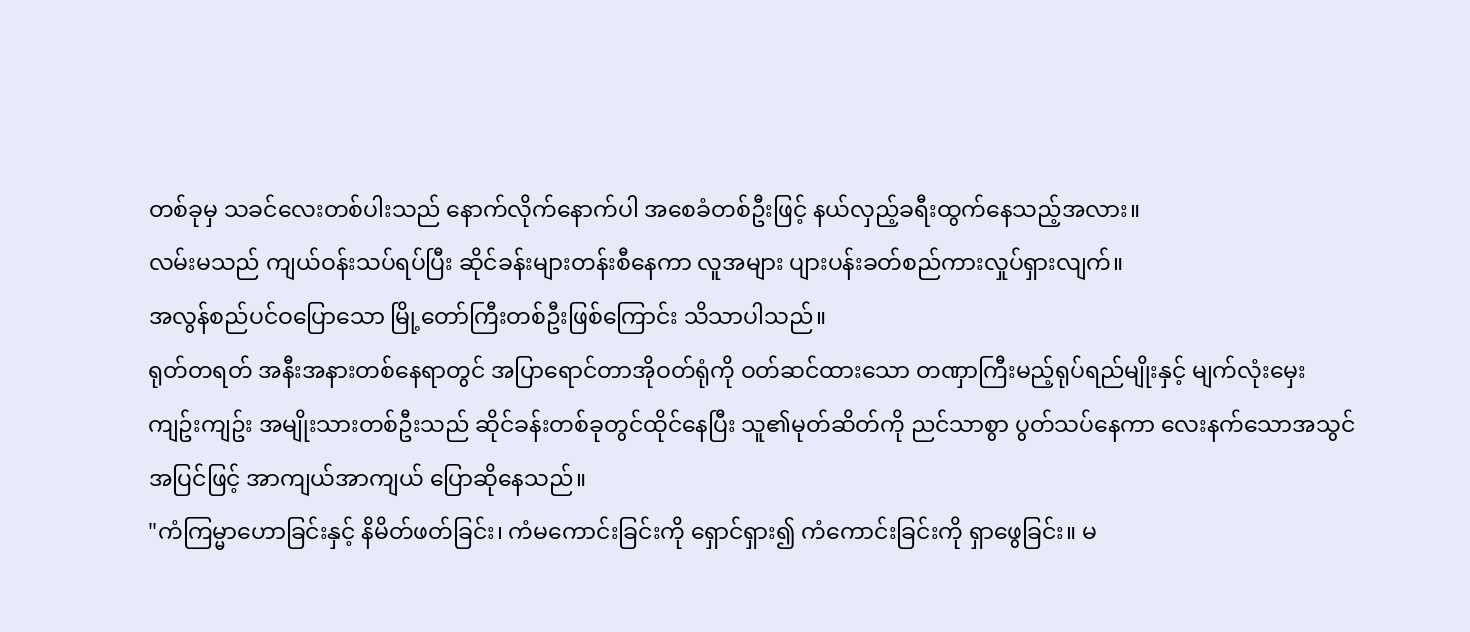တစ်ခုမှ သခင်လေးတစ်ပါးသည် နောက်လိုက်နောက်ပါ အစေခံတစ်ဦးဖြင့် နယ်လှည့်ခရီးထွက်နေသည့်အလား။
လမ်းမသည် ကျယ်ဝန်းသပ်ရပ်ပြီး ဆိုင်ခန်းများတန်းစီနေကာ လူအများ ပျားပန်းခတ်စည်ကားလှုပ်ရှားလျက်။
အလွန်စည်ပင်ဝပြောသော မြို့တော်ကြီးတစ်ဦးဖြစ်ကြောင်း သိသာပါသည်။
ရုတ်တရတ် အနီးအနားတစ်နေရာတွင် အပြာရောင်တာအိုဝတ်ရုံကို ဝတ်ဆင်ထားသော တဏှာကြီးမည့်ရုပ်ရည်မျိုးနှင့် မျက်လုံးမှေးကျဥ်းကျဥ်း အမျိုးသားတစ်ဦးသည် ဆိုင်ခန်းတစ်ခုတွင်ထိုင်နေပြီး သူ၏မုတ်ဆိတ်ကို ညင်သာစွာ ပွတ်သပ်နေကာ လေးနက်သောအသွင်အပြင်ဖြင့် အာကျယ်အာကျယ် ပြောဆိုနေသည်။
"ကံကြမ္မာဟောခြင်းနှင့် နိမိတ်ဖတ်ခြင်း၊ ကံမကောင်းခြင်းကို ရှောင်ရှား၍ ကံကောင်းခြင်းကို ရှာဖွေခြင်း။ မ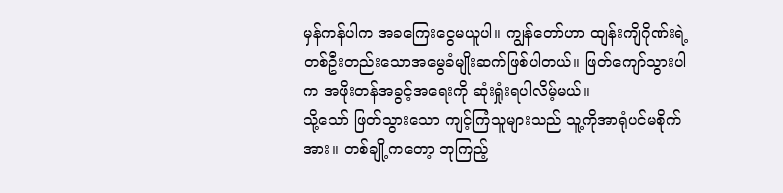မှန်ကန်ပါက အခကြေးငွေမယူပါ။ ကျွန်တော်ဟာ ထျန်းကျိဂိုဏ်းရဲ့ တစ်ဦးတည်းသောအမွေခံမျိုးဆက်ဖြစ်ပါတယ်။ ဖြတ်ကျော်သွားပါက အဖိုးတန်အခွင့်အရေးကို ဆုံးရှုံးရပါလိမ့်မယ်။
သို့သော် ဖြတ်သွားသော ကျင့်ကြံသူများသည် သူ့ကိုအာရုံပင်မစိုက်အား။ တစ်ချို့ကတော့ ဘုကြည့်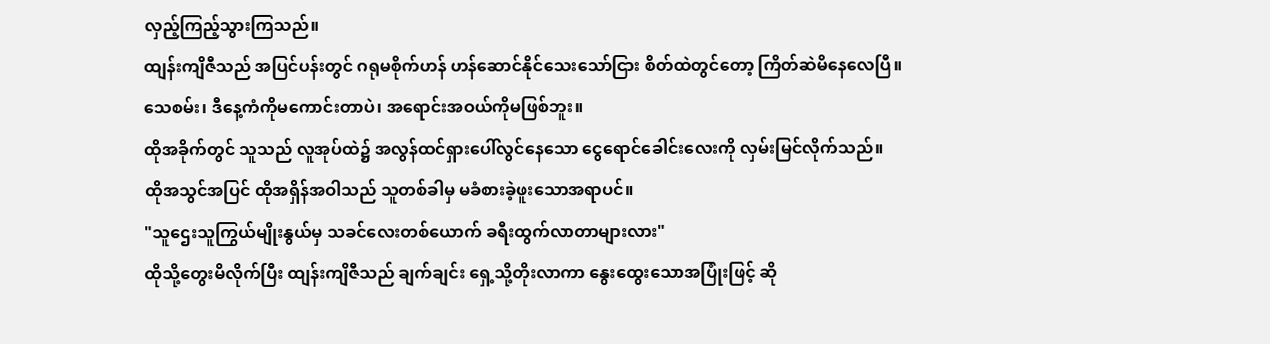လှည့်ကြည့်သွားကြသည်။
ထျန်းကျိဇီသည် အပြင်ပန်းတွင် ဂရုမစိုက်ဟန် ဟန်ဆောင်နိုင်သေးသော်ငြား စိတ်ထဲတွင်တော့ ကြိတ်ဆဲမိနေလေပြီ။
သေစမ်း၊ ဒီနေ့ကံကိုမကောင်းတာပဲ၊ အရောင်းအဝယ်ကိုမဖြစ်ဘူး။
ထိုအခိုက်တွင် သူသည် လူအုပ်ထဲ၌ အလွန်ထင်ရှားပေါ်လွင်နေသော ငွေရောင်ခေါင်းလေးကို လှမ်းမြင်လိုက်သည်။
ထိုအသွင်အပြင် ထိုအရှိန်အဝါသည် သူတစ်ခါမှ မခံစားခဲ့ဖူးသောအရာပင်။
"သူဌေးသူကြွယ်မျိုးနွယ်မှ သခင်လေးတစ်ယောက် ခရီးထွက်လာတာများလား"
ထိုသို့တွေးမိလိုက်ပြီး ထျန်းကျိဇီသည် ချက်ချင်း ရှေ့သို့တိုးလာကာ နွေးထွေးသောအပြုံးဖြင့် ဆို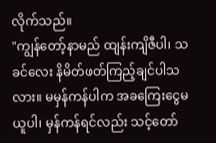လိုက်သည်။
"ကျွန်တော့်နာမည် ထျန်းကျိဇီပါ၊ သခင်လေး နိမိတ်ဖတ်ကြည့်ချင်ပါသလား။ မမှန်ကန်ပါက အခကြေးငွေမယူပါ၊ မှန်ကန်ရင်လည်း သင့်တော်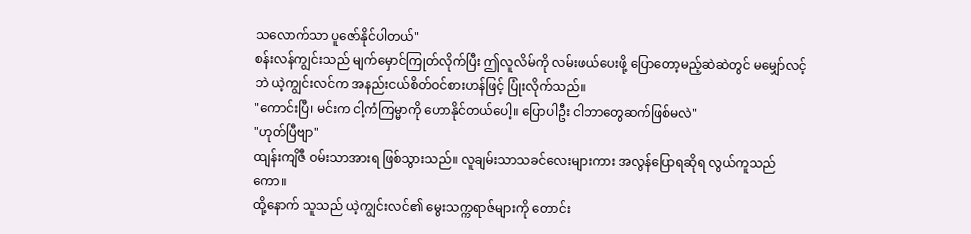သလောက်သာ ပူဇော်နိုင်ပါတယ်"
စန်းလန်ကျွင်းသည် မျက်မှောင်ကြုတ်လိုက်ပြီး ဤလူလိမ်ကို လမ်းဖယ်ပေးဖို့ ပြောတော့မည့်ဆဲဆဲတွင် မမျှော်လင့်ဘဲ ယဲ့ကျွင်းလင်က အနည်းငယ်စိတ်ဝင်စားဟန်ဖြင့် ပြုံးလိုက်သည်။
"ကောင်းပြီ၊ မင်းက ငါ့ကံကြမ္မာကို ဟောနိုင်တယ်ပေါ့။ ပြောပါဦး ငါဘာတွေဆက်ဖြစ်မလဲ"
"ဟုတ်ပြီဗျာ"
ထျန်းကျိဇီ ဝမ်းသာအားရ ဖြစ်သွားသည်။ လူချမ်းသာသခင်လေးများကား အလွန်ပြောရဆိုရ လွယ်ကူသည်ကော။
ထို့နောက် သူသည် ယဲ့ကျွင်းလင်၏ မွေးသက္ကရာဇ်များကို တောင်း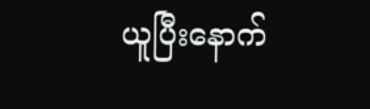ယူပြီးနောက်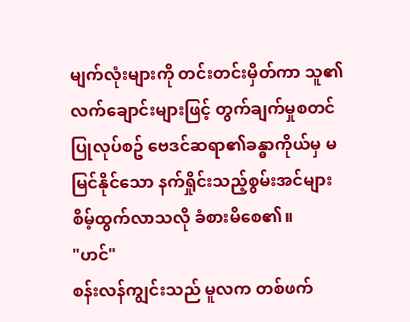မျက်လုံးများကို တင်းတင်းမှိတ်ကာ သူ၏လက်ချောင်းများဖြင့် တွက်ချက်မှုစတင်ပြုလုပ်စဥ် ဗေဒင်ဆရာ၏ခန္ဓာကိုယ်မှ မမြင်နိုင်သော နက်ရှိုင်းသည့်စွမ်းအင်များ စိမ့်ထွက်လာသလို ခံစားမိစေ၏။
"ဟင်"
စန်းလန်ကျွင်းသည် မူလက တစ်ဖက်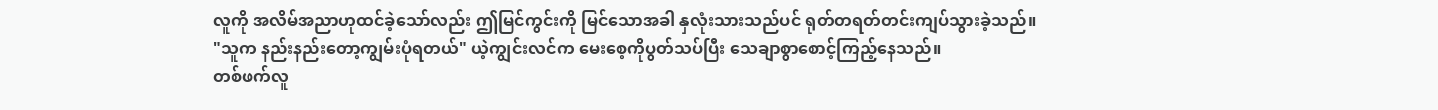လူကို အလိမ်အညာဟုထင်ခဲ့သော်လည်း ဤမြင်ကွင်းကို မြင်သောအခါ နှလုံးသားသည်ပင် ရုတ်တရတ်တင်းကျပ်သွားခဲ့သည်။
"သူက နည်းနည်းတော့ကျွမ်းပုံရတယ်" ယဲ့ကျွင်းလင်က မေးစေ့ကိုပွတ်သပ်ပြီး သေချာစွာစောင့်ကြည့်နေသည်။
တစ်ဖက်လူ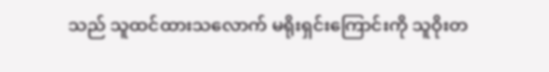သည် သူထင်ထားသလောက် မရိုးရှင်းကြောင်းကို သူဝိုးတ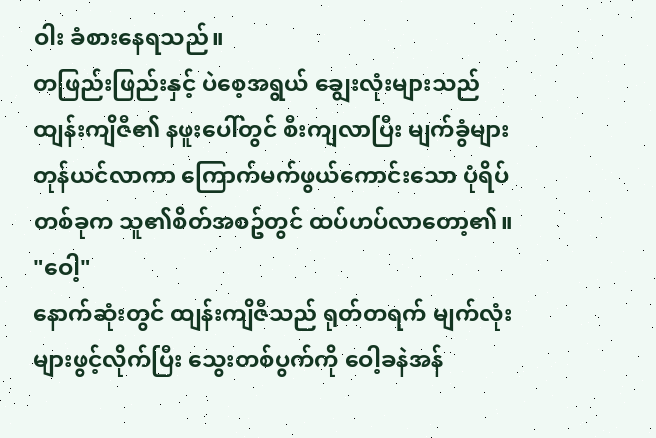ဝါး ခံစားနေရသည်။
တဖြည်းဖြည်းနှင့် ပဲစေ့အရွယ် ချွေးလုံးများသည် ထျန်းကျိဇီ၏ နဖူးပေါ်တွင် စီးကျလာပြီး မျက်ခွံများ တုန်ယင်လာကာ ကြောက်မက်ဖွယ်ကောင်းသော ပုံရိပ်တစ်ခုက သူ၏စိတ်အစဥ်တွင် ထပ်ဟပ်လာတော့၏။
"ဝေါ့"
နောက်ဆုံးတွင် ထျန်းကျိဇီသည် ရုတ်တရက် မျက်လုံးများဖွင့်လိုက်ပြီး သွေးတစ်ပွက်ကို ဝေါ့ခနဲအန်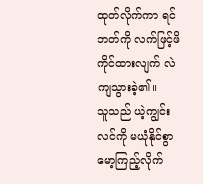ထုတ်လိုက်ကာ ရင်ဘတ်ကို လက်ဖြင့်ဖိကိုင်ထားလျက် လဲကျသွားခဲ့၏။
သူသည် ယဲ့ကျွင်းလင်ကို မယုံနိုင်စွာ မော့ကြည့်လိုက်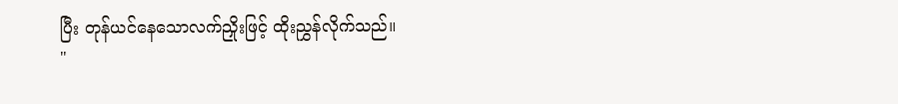ပြီး တုန်ယင်နေသောလက်ညှိုးဖြင့် ထိုးညွှန်လိုက်သည်။
"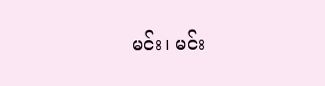မင်း၊ မင်း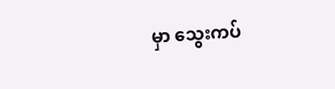မှာ သွေးကပ်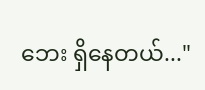ဘေး ရှိနေတယ်..."